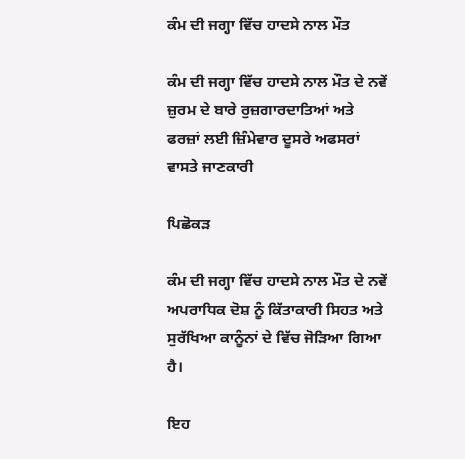ਕੰਮ ਦੀ ਜਗ੍ਹਾ ਵਿੱਚ ਹਾਦਸੇ ਨਾਲ ਮੌਤ

ਕੰਮ ਦੀ ਜਗ੍ਹਾ ਵਿੱਚ ਹਾਦਸੇ ਨਾਲ ਮੌਤ ਦੇ ਨਵੇਂ ਜ਼ੁਰਮ ਦੇ ਬਾਰੇ ਰੁਜ਼ਗਾਰਦਾਤਿਆਂ ਅਤੇ ਫਰਜ਼ਾਂ ਲਈ ਜ਼ਿੰਮੇਵਾਰ ਦੂਸਰੇ ਅਫਸਰਾਂ ਵਾਸਤੇ ਜਾਣਕਾਰੀ

ਪਿਛੋਕੜ

ਕੰਮ ਦੀ ਜਗ੍ਹਾ ਵਿੱਚ ਹਾਦਸੇ ਨਾਲ ਮੌਤ ਦੇ ਨਵੇਂ ਅਪਰਾਧਿਕ ਦੋਸ਼ ਨੂੰ ਕਿੱਤਾਕਾਰੀ ਸਿਹਤ ਅਤੇ ਸੁਰੱਖਿਆ ਕਾਨੂੰਨਾਂ ਦੇ ਵਿੱਚ ਜੋੜਿਆ ਗਿਆ ਹੈ।

ਇਹ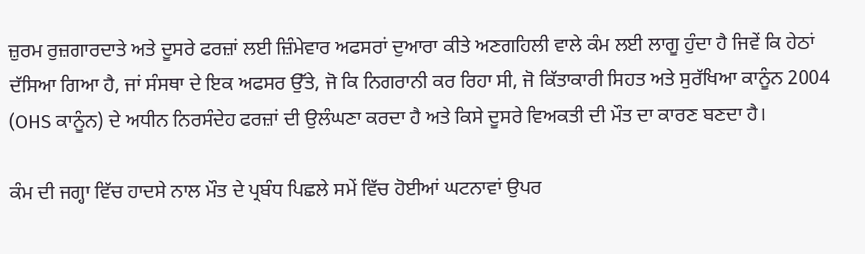ਜ਼ੁਰਮ ਰੁਜ਼ਗਾਰਦਾਤੇ ਅਤੇ ਦੂਸਰੇ ਫਰਜ਼ਾਂ ਲਈ ਜ਼ਿੰਮੇਵਾਰ ਅਫਸਰਾਂ ਦੁਆਰਾ ਕੀਤੇ ਅਣਗਹਿਲੀ ਵਾਲੇ ਕੰਮ ਲਈ ਲਾਗੂ ਹੁੰਦਾ ਹੈ ਜਿਵੇਂ ਕਿ ਹੇਠਾਂ ਦੱਸਿਆ ਗਿਆ ਹੈ, ਜਾਂ ਸੰਸਥਾ ਦੇ ਇਕ ਅਫਸਰ ਉੱਤੇ, ਜੋ ਕਿ ਨਿਗਰਾਨੀ ਕਰ ਰਿਹਾ ਸੀ, ਜੋ ਕਿੱਤਾਕਾਰੀ ਸਿਹਤ ਅਤੇ ਸੁਰੱਖਿਆ ਕਾਨੂੰਨ 2004 (OHS ਕਾਨੂੰਨ) ਦੇ ਅਧੀਨ ਨਿਰਸੰਦੇਹ ਫਰਜ਼ਾਂ ਦੀ ਉਲੰਘਣਾ ਕਰਦਾ ਹੈ ਅਤੇ ਕਿਸੇ ਦੂਸਰੇ ਵਿਅਕਤੀ ਦੀ ਮੌਤ ਦਾ ਕਾਰਣ ਬਣਦਾ ਹੈ।

ਕੰਮ ਦੀ ਜਗ੍ਹਾ ਵਿੱਚ ਹਾਦਸੇ ਨਾਲ ਮੌਤ ਦੇ ਪ੍ਰਬੰਧ ਪਿਛਲੇ ਸਮੇਂ ਵਿੱਚ ਹੋਈਆਂ ਘਟਨਾਵਾਂ ਉਪਰ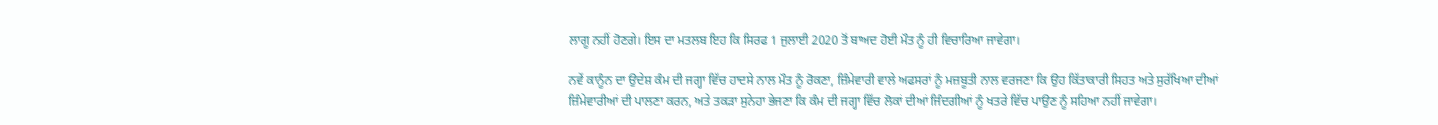ਲਾਗੂ ਨਹੀਂ ਹੋਣਗੇ। ਇਸ ਦਾ ਮਤਲਬ ਇਹ ਕਿ ਸਿਰਫ 1 ਜੁਲਾਈ 2020 ਤੋਂ ਬਾਅਦ ਹੋਈ ਮੌਤ ਨੂੰ ਹੀ ਵਿਚਾਰਿਆ ਜਾਵੇਗਾ।

ਨਵੇਂ ਕਾਨੂੰਨ ਦਾ ਉਦੇਸ਼ ਕੰਮ ਦੀ ਜਗ੍ਹਾ ਵਿੱਚ ਹਾਦਸੇ ਨਾਲ ਮੌਤ ਨੂੰ ਰੋਕਣਾ, ਜ਼ਿੰਮੇਵਾਰੀ ਵਾਲੇ ਅਫਸਰਾਂ ਨੂੰ ਮਜ਼ਬੂਤੀ ਨਾਲ ਵਰਜਣਾ ਕਿ ਉਹ ਕਿੱਤਾਕਾਰੀ ਸਿਹਤ ਅਤੇ ਸੁਰੱਖਿਆ ਦੀਆਂ ਜ਼ਿੰਮੇਵਾਰੀਆਂ ਦੀ ਪਾਲਣਾ ਕਰਨ, ਅਤੇ ਤਕੜਾ ਸੁਨੇਹਾ ਭੇਜਣਾ ਕਿ ਕੰਮ ਦੀ ਜਗ੍ਹਾ ਵਿੱਚ ਲੋਕਾਂ ਦੀਆਂ ਜਿੰਦਗੀਆਂ ਨੂੰ ਖਤਰੇ ਵਿੱਚ ਪਾਉਣ ਨੂੰ ਸਹਿਆ ਨਹੀਂ ਜਾਵੇਗਾ।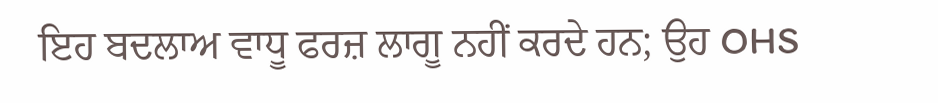ਇਹ ਬਦਲਾਅ ਵਾਧੂ ਫਰਜ਼ ਲਾਗੂ ਨਹੀਂ ਕਰਦੇ ਹਨ; ਉਹ OHS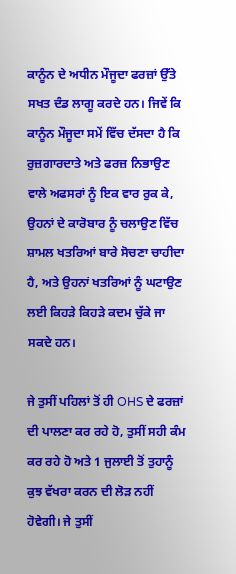ਕਾਨੂੰਨ ਦੇ ਅਧੀਨ ਮੌਜੂਦਾ ਫਰਜ਼ਾਂ ਉੱਤੇ ਸਖਤ ਦੰਡ ਲਾਗੂ ਕਰਦੇ ਹਨ। ਜਿਵੇਂ ਕਿ ਕਾਨੂੰਨ ਮੌਜੂਦਾ ਸਮੇਂ ਵਿੱਚ ਦੱਸਦਾ ਹੈ ਕਿ ਰੁਜ਼ਗਾਰਦਾਤੇ ਅਤੇ ਫਰਜ਼ ਨਿਭਾਉਣ ਵਾਲੇ ਅਫਸਰਾਂ ਨੂੰ ਇਕ ਵਾਰ ਰੁਕ ਕੇ, ਉਹਨਾਂ ਦੇ ਕਾਰੋਬਾਰ ਨੂੰ ਚਲਾਉਣ ਵਿੱਚ ਸ਼ਾਮਲ ਖਤਰਿਆਂ ਬਾਰੇ ਸੋਚਣਾ ਚਾਹੀਦਾ ਹੈ, ਅਤੇ ਉਹਨਾਂ ਖਤਰਿਆਂ ਨੂੰ ਘਟਾਉਣ ਲਈ ਕਿਹੜੇ ਕਿਹੜੇ ਕਦਮ ਚੁੱਕੇ ਜਾ ਸਕਦੇ ਹਨ।

ਜੇ ਤੁਸੀਂ ਪਹਿਲਾਂ ਤੋਂ ਹੀ OHS ਦੇ ਫਰਜ਼ਾਂ ਦੀ ਪਾਲਣਾ ਕਰ ਰਹੇ ਹੋ, ਤੁਸੀਂ ਸਹੀ ਕੰਮ ਕਰ ਰਹੇ ਹੋ ਅਤੇ 1 ਜੁਲਾਈ ਤੋਂ ਤੁਹਾਨੂੰ ਕੁਝ ਵੱਖਰਾ ਕਰਨ ਦੀ ਲੋੜ ਨਹੀਂ ਹੋਵੇਗੀ। ਜੇ ਤੁਸੀਂ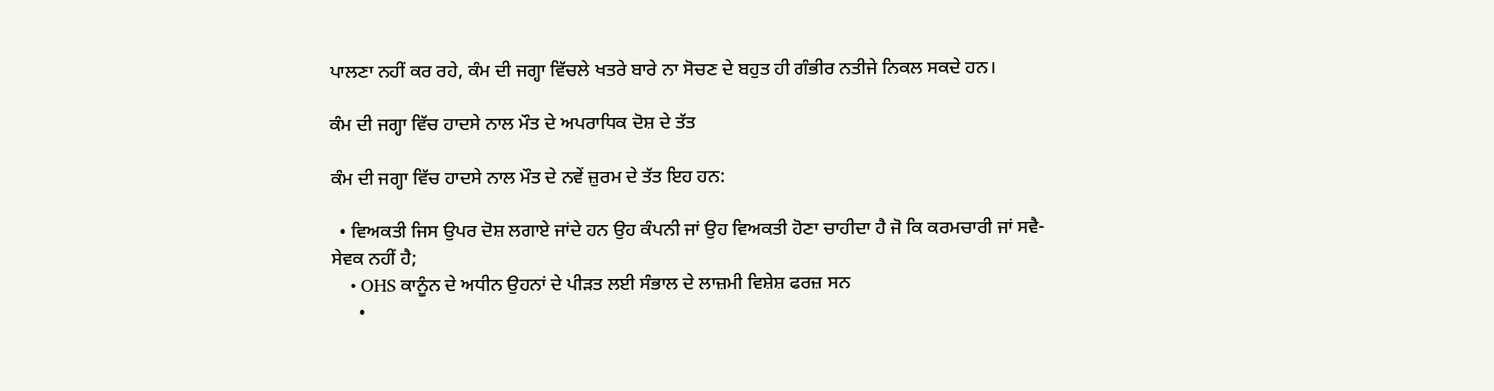ਪਾਲਣਾ ਨਹੀਂ ਕਰ ਰਹੇ, ਕੰਮ ਦੀ ਜਗ੍ਹਾ ਵਿੱਚਲੇ ਖਤਰੇ ਬਾਰੇ ਨਾ ਸੋਚਣ ਦੇ ਬਹੁਤ ਹੀ ਗੰਭੀਰ ਨਤੀਜੇ ਨਿਕਲ ਸਕਦੇ ਹਨ।

ਕੰਮ ਦੀ ਜਗ੍ਹਾ ਵਿੱਚ ਹਾਦਸੇ ਨਾਲ ਮੌਤ ਦੇ ਅਪਰਾਧਿਕ ਦੋਸ਼ ਦੇ ਤੱਤ

ਕੰਮ ਦੀ ਜਗ੍ਹਾ ਵਿੱਚ ਹਾਦਸੇ ਨਾਲ ਮੌਤ ਦੇ ਨਵੇਂ ਜ਼ੁਰਮ ਦੇ ਤੱਤ ਇਹ ਹਨ:

  • ਵਿਅਕਤੀ ਜਿਸ ਉਪਰ ਦੋਸ਼ ਲਗਾਏ ਜਾਂਦੇ ਹਨ ਉਹ ਕੰਪਨੀ ਜਾਂ ਉਹ ਵਿਅਕਤੀ ਹੋਣਾ ਚਾਹੀਦਾ ਹੈ ਜੋ ਕਿ ਕਰਮਚਾਰੀ ਜਾਂ ਸਵੈ-ਸੇਵਕ ਨਹੀਂ ਹੈ;
    • OHS ਕਾਨੂੰਨ ਦੇ ਅਧੀਨ ਉਹਨਾਂ ਦੇ ਪੀੜਤ ਲਈ ਸੰਭਾਲ ਦੇ ਲਾਜ਼ਮੀ ਵਿਸ਼ੇਸ਼ ਫਰਜ਼ ਸਨ
      •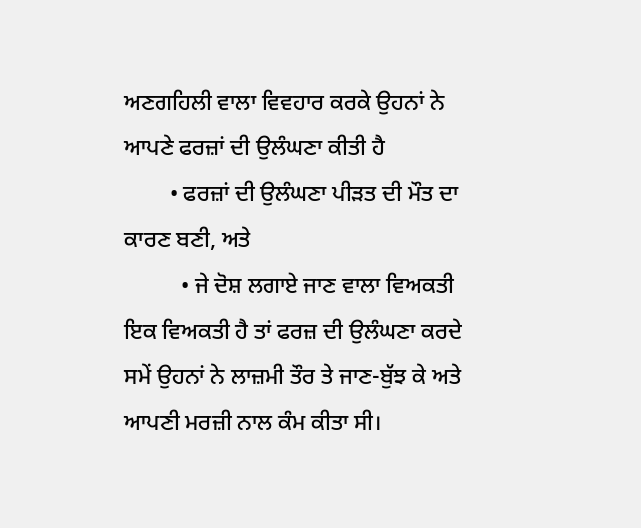ਅਣਗਹਿਲੀ ਵਾਲਾ ਵਿਵਹਾਰ ਕਰਕੇ ਉਹਨਾਂ ਨੇ ਆਪਣੇ ਫਰਜ਼ਾਂ ਦੀ ਉਲੰਘਣਾ ਕੀਤੀ ਹੈ
        • ਫਰਜ਼ਾਂ ਦੀ ਉਲੰਘਣਾ ਪੀੜਤ ਦੀ ਮੌਤ ਦਾ ਕਾਰਣ ਬਣੀ, ਅਤੇ
          • ਜੇ ਦੋਸ਼ ਲਗਾਏ ਜਾਣ ਵਾਲਾ ਵਿਅਕਤੀ ਇਕ ਵਿਅਕਤੀ ਹੈ ਤਾਂ ਫਰਜ਼ ਦੀ ਉਲੰਘਣਾ ਕਰਦੇ ਸਮੇਂ ਉਹਨਾਂ ਨੇ ਲਾਜ਼ਮੀ ਤੌਰ ਤੇ ਜਾਣ-ਬੁੱਝ ਕੇ ਅਤੇ ਆਪਣੀ ਮਰਜ਼ੀ ਨਾਲ ਕੰਮ ਕੀਤਾ ਸੀ।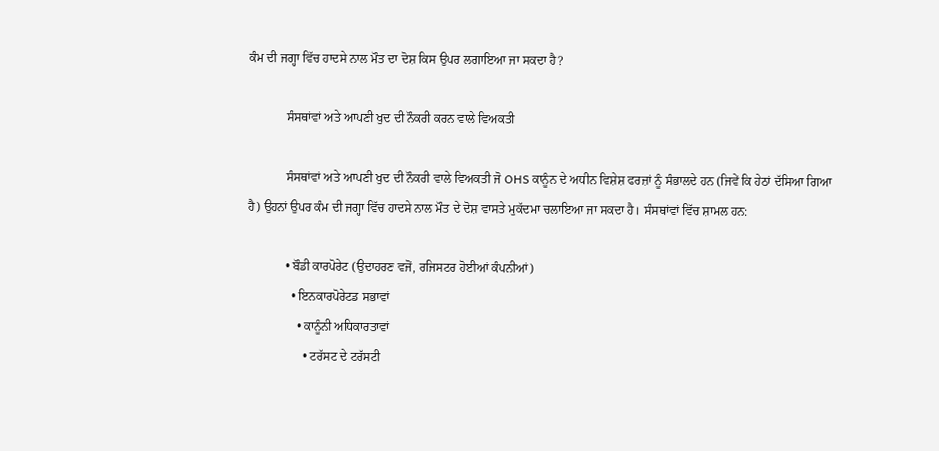ਕੰਮ ਦੀ ਜਗ੍ਹਾ ਵਿੱਚ ਹਾਦਸੇ ਨਾਲ ਮੌਤ ਦਾ ਦੋਸ਼ ਕਿਸ ਉਪਰ ਲਗਾਇਆ ਜਾ ਸਕਦਾ ਹੈ?

            ਸੰਸਥਾਂਵਾਂ ਅਤੇ ਆਪਣੀ ਖੁਦ ਦੀ ਨੌਕਰੀ ਕਰਨ ਵਾਲੇ ਵਿਅਕਤੀ

            ਸੰਸਥਾਂਵਾਂ ਅਤੇ ਆਪਣੀ ਖੁਦ ਦੀ ਨੌਕਰੀ ਵਾਲੇ ਵਿਅਕਤੀ ਜੋ OHS ਕਾਨੂੰਨ ਦੇ ਅਧੀਨ ਵਿਸ਼ੇਸ਼ ਫਰਜ਼ਾਂ ਨੂੰ ਸੰਭਾਲਦੇ ਹਨ (ਜਿਵੇਂ ਕਿ ਹੇਠਾਂ ਦੱਸਿਆ ਗਿਆ ਹੈ) ਉਹਨਾਂ ਉਪਰ ਕੰਮ ਦੀ ਜਗ੍ਹਾ ਵਿੱਚ ਹਾਦਸੇ ਨਾਲ ਮੌਤ ਦੇ ਦੋਸ਼ ਵਾਸਤੇ ਮੁਕੱਦਮਾ ਚਲਾਇਆ ਜਾ ਸਕਦਾ ਹੈ। ਸੰਸਥਾਂਵਾਂ ਵਿੱਚ ਸ਼ਾਮਲ ਹਨ:

            • ਬੌਡੀ ਕਾਰਪੋਰੇਟ (ਉਦਾਹਰਣ ਵਜੋਂ, ਰਜਿਸਟਰ ਹੋਈਆਂ ਕੰਪਨੀਆਂ)
              • ਇਨਕਾਰਪੋਰੇਟਡ ਸਭਾਵਾਂ
                • ਕਾਨੂੰਨੀ ਅਧਿਕਾਰਤਾਵਾਂ
                  • ਟਰੱਸਟ ਦੇ ਟਰੱਸਟੀ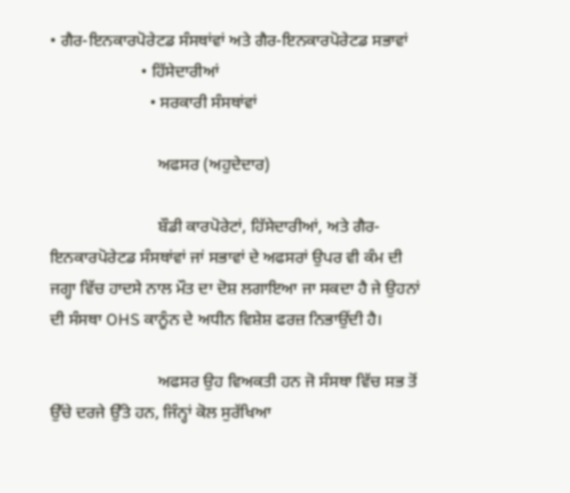• ਗੈਰ-ਇਨਕਾਰਪੋਰੇਟਡ ਸੰਸਥਾਂਵਾਂ ਅਤੇ ਗੈਰ-ਇਨਕਾਰਪੋਰੇਟਡ ਸਭਾਵਾਂ
                      • ਹਿੱਸੇਦਾਰੀਆਂ
                        • ਸਰਕਾਰੀ ਸੰਸਥਾਂਵਾਂ

                          ਅਫਸਰ (ਅਹੁਦੇਦਾਰ)

                          ਬੌਡੀ ਕਾਰਪੋਰੇਟਾਂ, ਹਿੱਸੇਦਾਰੀਆਂ, ਅਤੇ ਗੈਰ-ਇਨਕਾਰਪੋਰੇਟਡ ਸੰਸਥਾਂਵਾਂ ਜਾਂ ਸਭਾਵਾਂ ਦੇ ਅਫਸਰਾਂ ਉਪਰ ਵੀ ਕੰਮ ਦੀ ਜਗ੍ਹਾ ਵਿੱਚ ਹਾਦਸੇ ਨਾਲ ਮੌਤ ਦਾ ਦੋਸ਼ ਲਗਾਇਆ ਜਾ ਸਕਦਾ ਹੈ ਜੇ ਉਹਨਾਂ ਦੀ ਸੰਸਥਾ OHS ਕਾਨੂੰਨ ਦੇ ਅਧੀਨ ਵਿਸ਼ੇਸ਼ ਫਰਜ਼ ਨਿਭਾਉਂਦੀ ਹੈ।

                          ਅਫਸਰ ਉਹ ਵਿਅਕਤੀ ਹਨ ਜੋ ਸੰਸਥਾ ਵਿੱਚ ਸਭ ਤੋਂ ਉੱਚੇ ਦਰਜੇ ਉੱਤੇ ਹਨ, ਜਿੰਨ੍ਹਾਂ ਕੋਲ ਸੁਰੱਖਿਆ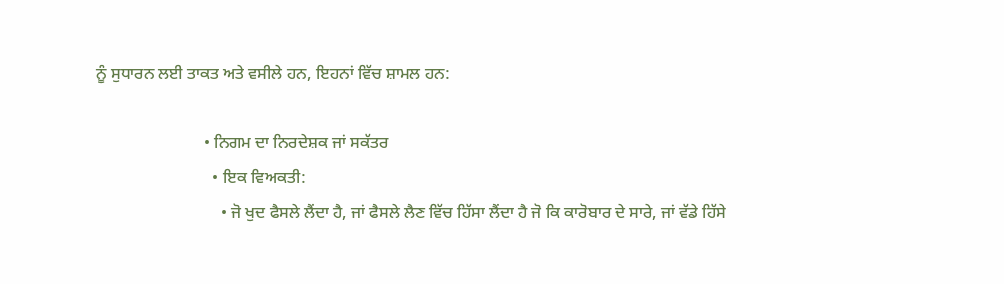ਨੂੰ ਸੁਧਾਰਨ ਲਈ ਤਾਕਤ ਅਤੇ ਵਸੀਲੇ ਹਨ, ਇਹਨਾਂ ਵਿੱਚ ਸ਼ਾਮਲ ਹਨ:

                          • ਨਿਗਮ ਦਾ ਨਿਰਦੇਸ਼ਕ ਜਾਂ ਸਕੱਤਰ
                            • ਇਕ ਵਿਅਕਤੀ:
                              • ਜੋ ਖੁਦ ਫੈਸਲੇ ਲੈਂਦਾ ਹੈ, ਜਾਂ ਫੈਸਲੇ ਲੈਣ ਵਿੱਚ ਹਿੱਸਾ ਲੈਂਦਾ ਹੈ ਜੋ ਕਿ ਕਾਰੋਬਾਰ ਦੇ ਸਾਰੇ, ਜਾਂ ਵੱਡੇ ਹਿੱਸੇ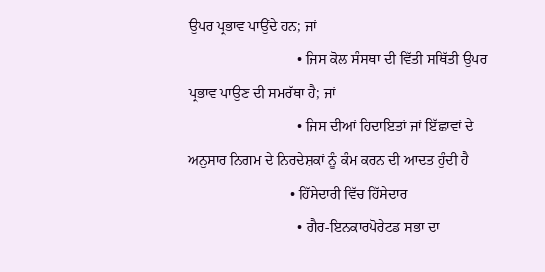ਉਪਰ ਪ੍ਰਭਾਵ ਪਾਉਂਦੇ ਹਨ; ਜਾਂ
                              • ਜਿਸ ਕੋਲ ਸੰਸਥਾ ਦੀ ਵਿੱਤੀ ਸਥਿੱਤੀ ਉਪਰ ਪ੍ਰਭਾਵ ਪਾਉਣ ਦੀ ਸਮਰੱਥਾ ਹੈ; ਜਾਂ
                              • ਜਿਸ ਦੀਆਂ ਹਿਦਾਇਤਾਂ ਜਾਂ ਇੱਛਾਵਾਂ ਦੇ ਅਨੁਸਾਰ ਨਿਗਮ ਦੇ ਨਿਰਦੇਸ਼ਕਾਂ ਨੂੰ ਕੰਮ ਕਰਨ ਦੀ ਆਦਤ ਹੁੰਦੀ ਹੈ
                            • ਹਿੱਸੇਦਾਰੀ ਵਿੱਚ ਹਿੱਸੇਦਾਰ
                              • ਗੈਰ-ਇਨਕਾਰਪੋਰੇਟਡ ਸਭਾ ਦਾ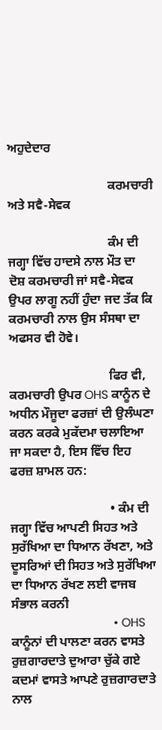ਅਹੁਦੇਦਾਰ

                                ਕਰਮਚਾਰੀ ਅਤੇ ਸਵੈ-ਸੇਵਕ

                                ਕੰਮ ਦੀ ਜਗ੍ਹਾ ਵਿੱਚ ਹਾਦਸੇ ਨਾਲ ਮੌਤ ਦਾ ਦੋਸ਼ ਕਰਮਚਾਰੀ ਜਾਂ ਸਵੈ-ਸੇਵਕ ਉਪਰ ਲਾਗੂ ਨਹੀਂ ਹੁੰਦਾ ਜਦ ਤੱਕ ਕਿ ਕਰਮਚਾਰੀ ਨਾਲ ਉਸ ਸੰਸਥਾ ਦਾ ਅਫਸਰ ਵੀ ਹੋਵੇ।

                                ਫਿਰ ਵੀ, ਕਰਮਚਾਰੀ ਉਪਰ OHS ਕਾਨੂੰਨ ਦੇ ਅਧੀਨ ਮੌਜੂਦਾ ਫਰਜ਼ਾਂ ਦੀ ਉਲੰਘਣਾ ਕਰਨ ਕਰਕੇ ਮੁਕੱਦਮਾ ਚਲਾਇਆ ਜਾ ਸਕਦਾ ਹੈ, ਇਸ ਵਿੱਚ ਇਹ ਫਰਜ਼ ਸ਼ਾਮਲ ਹਨ:

                                • ਕੰਮ ਦੀ ਜਗ੍ਹਾ ਵਿੱਚ ਆਪਣੀ ਸਿਹਤ ਅਤੇ ਸੁਰੱਖਿਆ ਦਾ ਧਿਆਨ ਰੱਖਣਾ, ਅਤੇ ਦੂਸਰਿਆਂ ਦੀ ਸਿਹਤ ਅਤੇ ਸੁਰੱਖਿਆ ਦਾ ਧਿਆਨ ਰੱਖਣ ਲਈ ਵਾਜਬ ਸੰਭਾਲ ਕਰਨੀ
                                  • OHS ਕਾਨੂੰਨਾਂ ਦੀ ਪਾਲਣਾ ਕਰਨ ਵਾਸਤੇ ਰੁਜ਼ਗਾਰਦਾਤੇ ਦੁਆਰਾ ਚੁੱਕੇ ਗਏ ਕਦਮਾਂ ਵਾਸਤੇ ਆਪਣੇ ਰੁਜ਼ਗਾਰਦਾਤੇ ਨਾਲ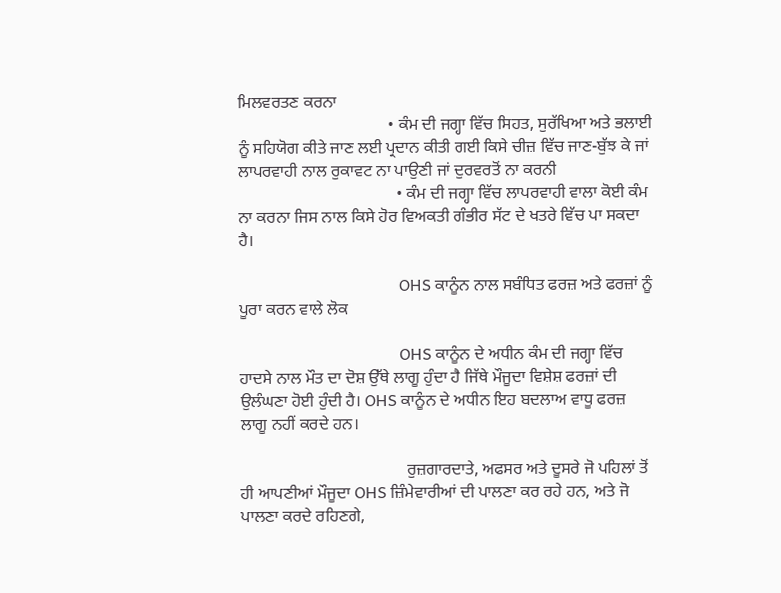ਮਿਲਵਰਤਣ ਕਰਨਾ
                                    • ਕੰਮ ਦੀ ਜਗ੍ਹਾ ਵਿੱਚ ਸਿਹਤ, ਸੁਰੱਖਿਆ ਅਤੇ ਭਲਾਈ ਨੂੰ ਸਹਿਯੋਗ ਕੀਤੇ ਜਾਣ ਲਈ ਪ੍ਰਦਾਨ ਕੀਤੀ ਗਈ ਕਿਸੇ ਚੀਜ਼ ਵਿੱਚ ਜਾਣ-ਬੁੱਝ ਕੇ ਜਾਂ ਲਾਪਰਵਾਹੀ ਨਾਲ ਰੁਕਾਵਟ ਨਾ ਪਾਉਣੀ ਜਾਂ ਦੁਰਵਰਤੋਂ ਨਾ ਕਰਨੀ
                                      • ਕੰਮ ਦੀ ਜਗ੍ਹਾ ਵਿੱਚ ਲਾਪਰਵਾਹੀ ਵਾਲਾ ਕੋਈ ਕੰਮ ਨਾ ਕਰਨਾ ਜਿਸ ਨਾਲ ਕਿਸੇ ਹੋਰ ਵਿਅਕਤੀ ਗੰਭੀਰ ਸੱਟ ਦੇ ਖਤਰੇ ਵਿੱਚ ਪਾ ਸਕਦਾ ਹੈ।

                                        OHS ਕਾਨੂੰਨ ਨਾਲ ਸਬੰਧਿਤ ਫਰਜ਼ ਅਤੇ ਫਰਜ਼ਾਂ ਨੂੰ ਪੂਰਾ ਕਰਨ ਵਾਲੇ ਲੋਕ

                                        OHS ਕਾਨੂੰਨ ਦੇ ਅਧੀਨ ਕੰਮ ਦੀ ਜਗ੍ਹਾ ਵਿੱਚ ਹਾਦਸੇ ਨਾਲ ਮੌਤ ਦਾ ਦੋਸ਼ ਉੱਥੇ ਲਾਗੂ ਹੁੰਦਾ ਹੈ ਜਿੱਥੇ ਮੌਜੂਦਾ ਵਿਸ਼ੇਸ਼ ਫਰਜ਼ਾਂ ਦੀ ਉਲੰਘਣਾ ਹੋਈ ਹੁੰਦੀ ਹੈ। OHS ਕਾਨੂੰਨ ਦੇ ਅਧੀਨ ਇਹ ਬਦਲਾਅ ਵਾਧੂ ਫਰਜ਼ ਲਾਗੂ ਨਹੀਂ ਕਰਦੇ ਹਨ।

                                        ਰੁਜ਼ਗਾਰਦਾਤੇ, ਅਫਸਰ ਅਤੇ ਦੂਸਰੇ ਜੋ ਪਹਿਲਾਂ ਤੋਂ ਹੀ ਆਪਣੀਆਂ ਮੌਜੂਦਾ OHS ਜ਼ਿੰਮੇਵਾਰੀਆਂ ਦੀ ਪਾਲਣਾ ਕਰ ਰਹੇ ਹਨ, ਅਤੇ ਜੋ ਪਾਲਣਾ ਕਰਦੇ ਰਹਿਣਗੇ,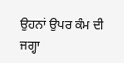ਉਹਨਾਂ ਉਪਰ ਕੰਮ ਦੀ ਜਗ੍ਹਾ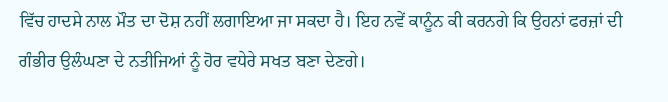ਵਿੱਚ ਹਾਦਸੇ ਨਾਲ ਮੌਤ ਦਾ ਦੋਸ਼ ਨਹੀਂ ਲਗਾਇਆ ਜਾ ਸਕਦਾ ਹੈ। ਇਹ ਨਵੇਂ ਕਾਨੂੰਨ ਕੀ ਕਰਨਗੇ ਕਿ ਉਹਨਾਂ ਫਰਜ਼ਾਂ ਦੀ ਗੰਭੀਰ ਉਲੰਘਣਾ ਦੇ ਨਤੀਜਿਆਂ ਨੂੰ ਹੋਰ ਵਧੇਰੇ ਸਖਤ ਬਣਾ ਦੇਣਗੇ।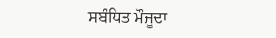ਸਬੰਧਿਤ ਮੌਜੂਦਾ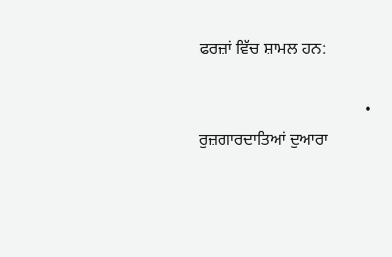ਫਰਜ਼ਾਂ ਵਿੱਚ ਸ਼ਾਮਲ ਹਨ:

                                        • ਰੁਜ਼ਗਾਰਦਾਤਿਆਂ ਦੁਆਰਾ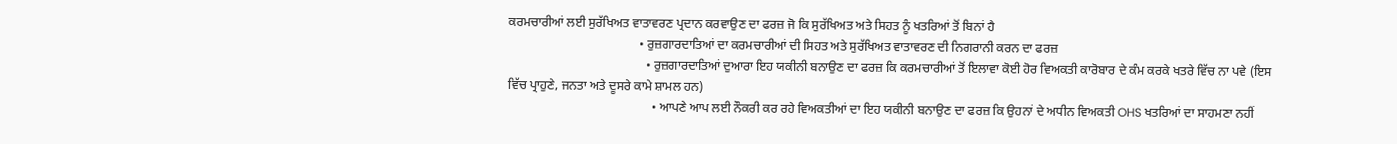ਕਰਮਚਾਰੀਆਂ ਲਈ ਸੁਰੱਖਿਅਤ ਵਾਤਾਵਰਣ ਪ੍ਰਦਾਨ ਕਰਵਾਉਣ ਦਾ ਫਰਜ਼ ਜੋ ਕਿ ਸੁਰੱਖਿਅਤ ਅਤੇ ਸਿਹਤ ਨੂੰ ਖਤਰਿਆਂ ਤੋਂ ਬਿਨਾਂ ਹੈ
                                          • ਰੁਜ਼ਗਾਰਦਾਤਿਆਂ ਦਾ ਕਰਮਚਾਰੀਆਂ ਦੀ ਸਿਹਤ ਅਤੇ ਸੁਰੱਖਿਅਤ ਵਾਤਾਵਰਣ ਦੀ ਨਿਗਰਾਨੀ ਕਰਨ ਦਾ ਫਰਜ਼
                                            • ਰੁਜ਼ਗਾਰਦਾਤਿਆਂ ਦੁਆਰਾ ਇਹ ਯਕੀਨੀ ਬਨਾਉਣ ਦਾ ਫਰਜ਼ ਕਿ ਕਰਮਚਾਰੀਆਂ ਤੋਂ ਇਲਾਵਾ ਕੋਈ ਹੋਰ ਵਿਅਕਤੀ ਕਾਰੋਬਾਰ ਦੇ ਕੰਮ ਕਰਕੇ ਖਤਰੇ ਵਿੱਚ ਨਾ ਪਵੇ (ਇਸ ਵਿੱਚ ਪ੍ਰਾਹੁਣੇ, ਜਨਤਾ ਅਤੇ ਦੂਸਰੇ ਕਾਮੇ ਸ਼ਾਮਲ ਹਨ)
                                              • ਆਪਣੇ ਆਪ ਲਈ ਨੌਕਰੀ ਕਰ ਰਹੇ ਵਿਅਕਤੀਆਂ ਦਾ ਇਹ ਯਕੀਨੀ ਬਨਾਉਣ ਦਾ ਫਰਜ਼ ਕਿ ਉਹਨਾਂ ਦੇ ਅਧੀਨ ਵਿਅਕਤੀ OHS ਖਤਰਿਆਂ ਦਾ ਸਾਹਮਣਾ ਨਹੀਂ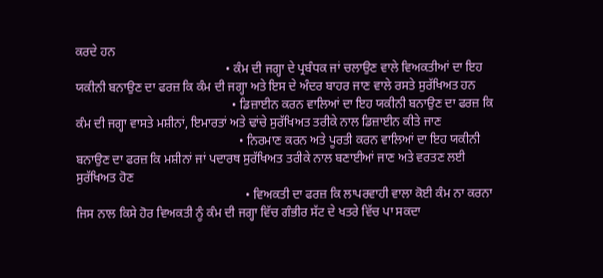ਕਰਦੇ ਹਨ
                                                • ਕੰਮ ਦੀ ਜਗ੍ਹਾ ਦੇ ਪ੍ਰਬੰਧਕ ਜਾਂ ਚਲਾਉਣ ਵਾਲੇ ਵਿਅਕਤੀਆਂ ਦਾ ਇਹ ਯਕੀਨੀ ਬਨਾਉਣ ਦਾ ਫਰਜ਼ ਕਿ ਕੰਮ ਦੀ ਜਗ੍ਹਾ ਅਤੇ ਇਸ ਦੇ ਅੰਦਰ ਬਾਹਰ ਜਾਣ ਵਾਲੇ ਰਸਤੇ ਸੁਰੱਖਿਅਤ ਹਨ
                                                  • ਡਿਜ਼ਾਈਨ ਕਰਨ ਵਾਲਿਆਂ ਦਾ ਇਹ ਯਕੀਨੀ ਬਨਾਉਣ ਦਾ ਫਰਜ਼ ਕਿ ਕੰਮ ਦੀ ਜਗ੍ਹਾ ਵਾਸਤੇ ਮਸ਼ੀਨਾਂ, ਇਮਾਰਤਾਂ ਅਤੇ ਢਾਂਚੇ ਸੁਰੱਖਿਅਤ ਤਰੀਕੇ ਨਾਲ ਡਿਜ਼ਾਈਨ ਕੀਤੇ ਜਾਣ
                                                    • ਨਿਰਮਾਣ ਕਰਨ ਅਤੇ ਪੂਰਤੀ ਕਰਨ ਵਾਲਿਆਂ ਦਾ ਇਹ ਯਕੀਨੀ ਬਨਾਉਣ ਦਾ ਫਰਜ਼ ਕਿ ਮਸ਼ੀਨਾਂ ਜਾਂ ਪਦਾਰਥ ਸੁਰੱਖਿਅਤ ਤਰੀਕੇ ਨਾਲ ਬਣਾਈਆਂ ਜਾਣ ਅਤੇ ਵਰਤਣ ਲਈ ਸੁਰੱਖਿਅਤ ਹੋਣ
                                                      • ਵਿਅਕਤੀ ਦਾ ਫਰਜ਼ ਕਿ ਲਾਪਰਵਾਹੀ ਵਾਲਾ ਕੋਈ ਕੰਮ ਨਾ ਕਰਨਾ ਜਿਸ ਨਾਲ ਕਿਸੇ ਹੋਰ ਵਿਅਕਤੀ ਨੂੰ ਕੰਮ ਦੀ ਜਗ੍ਹਾ ਵਿੱਚ ਗੰਭੀਰ ਸੱਟ ਦੇ ਖਤਰੇ ਵਿੱਚ ਪਾ ਸਕਦਾ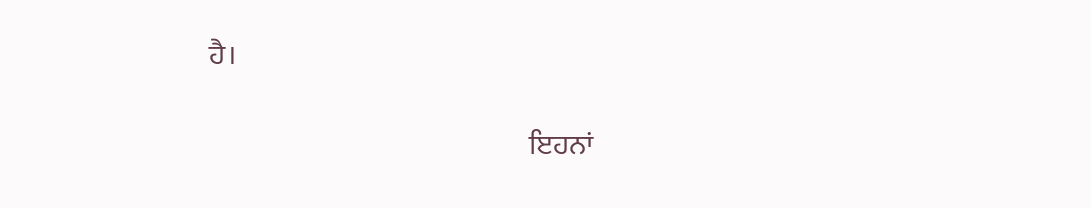ਹੈ।

                                                        ਇਹਨਾਂ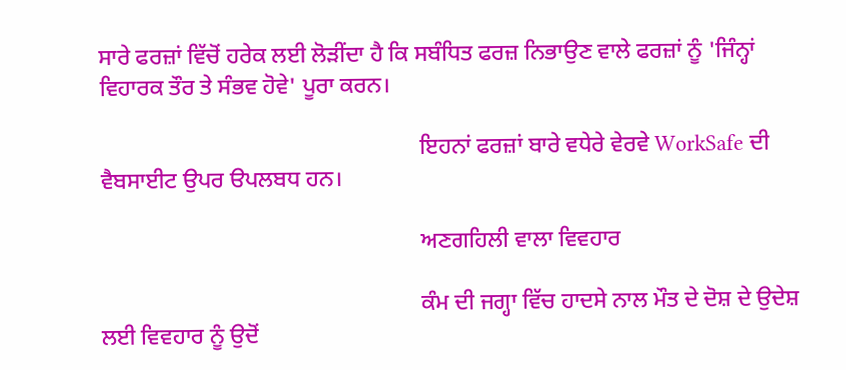ਸਾਰੇ ਫਰਜ਼ਾਂ ਵਿੱਚੋਂ ਹਰੇਕ ਲਈ ਲੋੜੀਂਦਾ ਹੈ ਕਿ ਸਬੰਧਿਤ ਫਰਜ਼ ਨਿਭਾਉਣ ਵਾਲੇ ਫਰਜ਼ਾਂ ਨੂੰ 'ਜਿੰਨ੍ਹਾਂ ਵਿਹਾਰਕ ਤੌਰ ਤੇ ਸੰਭਵ ਹੋਵੇ' ਪੂਰਾ ਕਰਨ।

                                                        ਇਹਨਾਂ ਫਰਜ਼ਾਂ ਬਾਰੇ ਵਧੇਰੇ ਵੇਰਵੇ WorkSafe ਦੀ ਵੈਬਸਾਈਟ ਉਪਰ ੳਪਲਬਧ ਹਨ।

                                                        ਅਣਗਹਿਲੀ ਵਾਲਾ ਵਿਵਹਾਰ

                                                        ਕੰਮ ਦੀ ਜਗ੍ਹਾ ਵਿੱਚ ਹਾਦਸੇ ਨਾਲ ਮੌਤ ਦੇ ਦੋਸ਼ ਦੇ ਉਦੇਸ਼ ਲਈ ਵਿਵਹਾਰ ਨੂੰ ਉਦੋਂ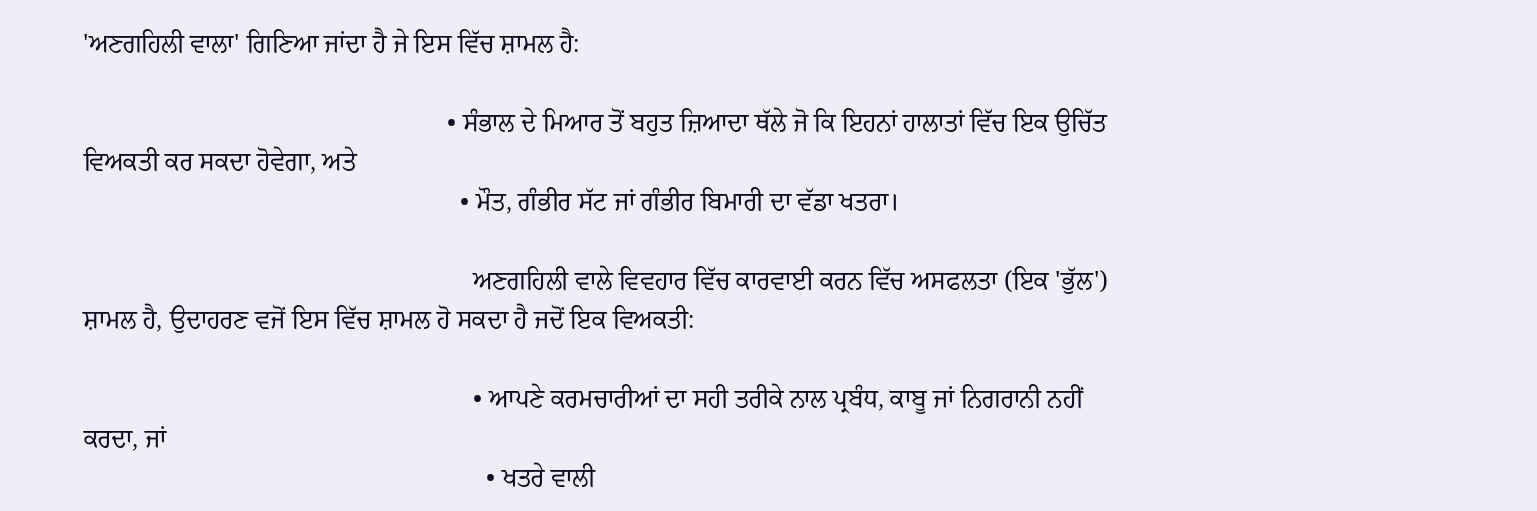'ਅਣਗਹਿਲੀ ਵਾਲਾ' ਗਿਣਿਆ ਜਾਂਦਾ ਹੈ ਜੇ ਇਸ ਵਿੱਚ ਸ਼ਾਮਲ ਹੈ:

                                                        • ਸੰਭਾਲ ਦੇ ਮਿਆਰ ਤੋਂ ਬਹੁਤ ਜ਼ਿਆਦਾ ਥੱਲੇ ਜੋ ਕਿ ਇਹਨਾਂ ਹਾਲਾਤਾਂ ਵਿੱਚ ਇਕ ਉਚਿੱਤ ਵਿਅਕਤੀ ਕਰ ਸਕਦਾ ਹੋਵੇਗਾ, ਅਤੇ
                                                          • ਮੌਤ, ਗੰਭੀਰ ਸੱਟ ਜਾਂ ਗੰਭੀਰ ਬਿਮਾਰੀ ਦਾ ਵੱਡਾ ਖਤਰਾ।

                                                            ਅਣਗਹਿਲੀ ਵਾਲੇ ਵਿਵਹਾਰ ਵਿੱਚ ਕਾਰਵਾਈ ਕਰਨ ਵਿੱਚ ਅਸਫਲਤਾ (ਇਕ 'ਭੁੱਲ') ਸ਼ਾਮਲ ਹੈ, ਉਦਾਹਰਣ ਵਜੋਂ ਇਸ ਵਿੱਚ ਸ਼ਾਮਲ ਹੋ ਸਕਦਾ ਹੈ ਜਦੋਂ ਇਕ ਵਿਅਕਤੀ:

                                                            • ਆਪਣੇ ਕਰਮਚਾਰੀਆਂ ਦਾ ਸਹੀ ਤਰੀਕੇ ਨਾਲ ਪ੍ਰਬੰਧ, ਕਾਬੂ ਜਾਂ ਨਿਗਰਾਨੀ ਨਹੀਂ ਕਰਦਾ, ਜਾਂ
                                                              • ਖਤਰੇ ਵਾਲੀ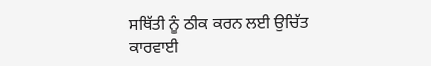ਸਥਿੱਤੀ ਨੂੰ ਠੀਕ ਕਰਨ ਲਈ ਉਚਿੱਤ ਕਾਰਵਾਈ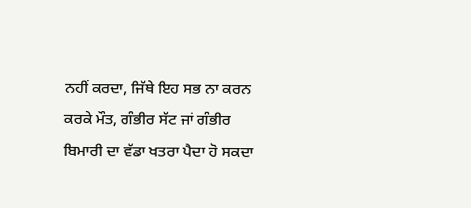ਨਹੀਂ ਕਰਦਾ, ਜਿੱਥੇ ਇਹ ਸਭ ਨਾ ਕਰਨ ਕਰਕੇ ਮੌਤ, ਗੰਭੀਰ ਸੱਟ ਜਾਂ ਗੰਭੀਰ ਬਿਮਾਰੀ ਦਾ ਵੱਡਾ ਖਤਰਾ ਪੈਦਾ ਹੋ ਸਕਦਾ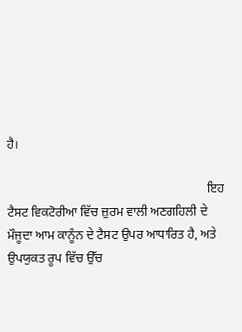ਹੈ।

                                                                ਇਹ ਟੈਸਟ ਵਿਕਟੋਰੀਆ ਵਿੱਚ ਜ਼ੁਰਮ ਵਾਲੀ ਅਣਗਹਿਲੀ ਦੇ ਮੌਜੂਦਾ ਆਮ ਕਾਨੂੰਨ ਦੇ ਟੈਸਟ ਉਪਰ ਆਧਾਰਿਤ ਹੈ, ਅਤੇ ਉਪਯੁਕਤ ਰੂਪ ਵਿੱਚ ਉੱਚ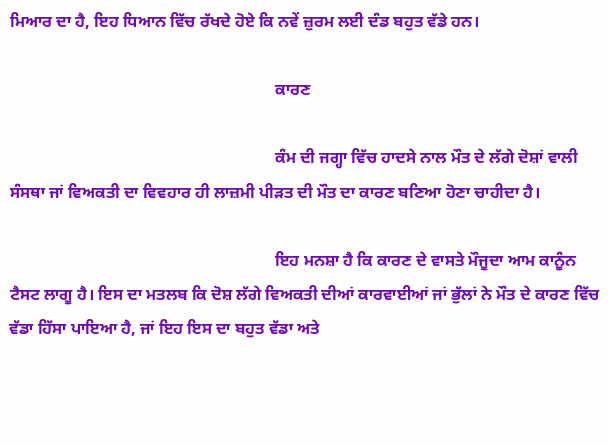ਮਿਆਰ ਦਾ ਹੈ, ਇਹ ਧਿਆਨ ਵਿੱਚ ਰੱਖਦੇ ਹੋਏ ਕਿ ਨਵੇਂ ਜ਼ੁਰਮ ਲਈ ਦੰਡ ਬਹੁਤ ਵੱਡੇ ਹਨ।

                                                                ਕਾਰਣ

                                                                ਕੰਮ ਦੀ ਜਗ੍ਹਾ ਵਿੱਚ ਹਾਦਸੇ ਨਾਲ ਮੌਤ ਦੇ ਲੱਗੇ ਦੋਸ਼ਾਂ ਵਾਲੀ ਸੰਸਥਾ ਜਾਂ ਵਿਅਕਤੀ ਦਾ ਵਿਵਹਾਰ ਹੀ ਲਾਜ਼ਮੀ ਪੀੜਤ ਦੀ ਮੌਤ ਦਾ ਕਾਰਣ ਬਣਿਆ ਹੋਣਾ ਚਾਹੀਦਾ ਹੈ।

                                                                ਇਹ ਮਨਸ਼ਾ ਹੈ ਕਿ ਕਾਰਣ ਦੇ ਵਾਸਤੇ ਮੌਜੂਦਾ ਆਮ ਕਾਨੂੰਨ ਟੈਸਟ ਲਾਗੂ ਹੈ। ਇਸ ਦਾ ਮਤਲਬ ਕਿ ਦੋਸ਼ ਲੱਗੇ ਵਿਅਕਤੀ ਦੀਆਂ ਕਾਰਵਾਈਆਂ ਜਾਂ ਭੁੱਲਾਂ ਨੇ ਮੌਤ ਦੇ ਕਾਰਣ ਵਿੱਚ ਵੱਡਾ ਹਿੱਸਾ ਪਾਇਆ ਹੈ, ਜਾਂ ਇਹ ਇਸ ਦਾ ਬਹੁਤ ਵੱਡਾ ਅਤੇ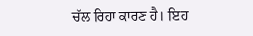ਚੱਲ ਰਿਹਾ ਕਾਰਣ ਹੈ। ਇਹ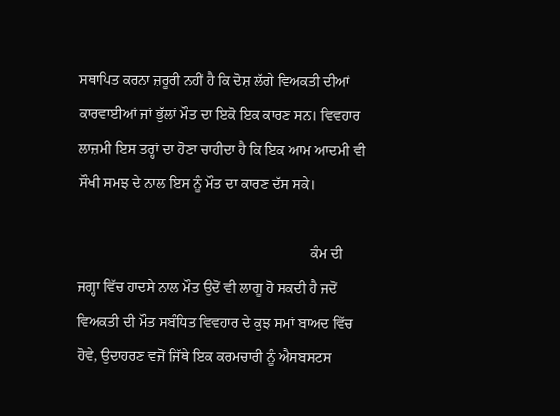ਸਥਾਪਿਤ ਕਰਨਾ ਜ਼ਰੂਰੀ ਨਹੀਂ ਹੈ ਕਿ ਦੋਸ਼ ਲੱਗੇ ਵਿਅਕਤੀ ਦੀਆਂ ਕਾਰਵਾਈਆਂ ਜਾਂ ਭੁੱਲਾਂ ਮੌਤ ਦਾ ਇਕੋ ਇਕ ਕਾਰਣ ਸਨ। ਵਿਵਹਾਰ ਲਾਜ਼ਮੀ ਇਸ ਤਰ੍ਹਾਂ ਦਾ ਹੋਣਾ ਚਾਹੀਦਾ ਹੈ ਕਿ ਇਕ ਆਮ ਆਦਮੀ ਵੀ ਸੌਖੀ ਸਮਝ ਦੇ ਨਾਲ ਇਸ ਨੂੰ ਮੌਤ ਦਾ ਕਾਰਣ ਦੱਸ ਸਕੇ।

                                                                ਕੰਮ ਦੀ ਜਗ੍ਹਾ ਵਿੱਚ ਹਾਦਸੇ ਨਾਲ ਮੌਤ ਉਦੋਂ ਵੀ ਲਾਗੂ ਹੋ ਸਕਦੀ ਹੈ ਜਦੋਂ ਵਿਅਕਤੀ ਦੀ ਮੌਤ ਸਬੰਧਿਤ ਵਿਵਹਾਰ ਦੇ ਕੁਝ ਸਮਾਂ ਬਾਅਦ ਵਿੱਚ ਹੋਵੇ, ਉਦਾਹਰਣ ਵਜੋਂ ਜਿੱਥੇ ਇਕ ਕਰਮਚਾਰੀ ਨੂੰ ਐਸਬਸਟਸ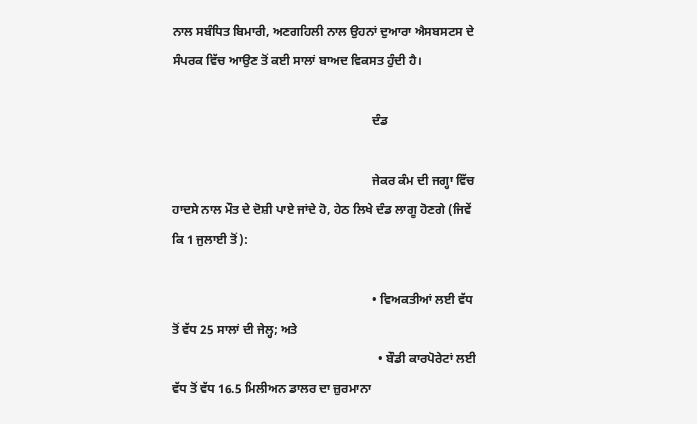ਨਾਲ ਸਬੰਧਿਤ ਬਿਮਾਰੀ, ਅਣਗਹਿਲੀ ਨਾਲ ਉਹਨਾਂ ਦੁਆਰਾ ਐਸਬਸਟਸ ਦੇ ਸੰਪਰਕ ਵਿੱਚ ਆਉਣ ਤੋਂ ਕਈ ਸਾਲਾਂ ਬਾਅਦ ਵਿਕਸਤ ਹੁੰਦੀ ਹੈ।

                                                                ਦੰਡ

                                                                ਜੇਕਰ ਕੰਮ ਦੀ ਜਗ੍ਹਾ ਵਿੱਚ ਹਾਦਸੇ ਨਾਲ ਮੌਤ ਦੇ ਦੋਸ਼ੀ ਪਾਏ ਜਾਂਦੇ ਹੋ, ਹੇਠ ਲਿਖੇ ਦੰਡ ਲਾਗੂ ਹੋਣਗੇ (ਜਿਵੇਂ ਕਿ 1 ਜੁਲਾਈ ਤੋਂ):

                                                                • ਵਿਅਕਤੀਆਂ ਲਈ ਵੱਧ ਤੋਂ ਵੱਧ 25 ਸਾਲਾਂ ਦੀ ਜੇਲ੍ਹ; ਅਤੇ
                                                                  • ਬੌਡੀ ਕਾਰਪੋਰੇਟਾਂ ਲਈ ਵੱਧ ਤੋਂ ਵੱਧ 16.5 ਮਿਲੀਅਨ ਡਾਲਰ ਦਾ ਜ਼ੁਰਮਾਨਾ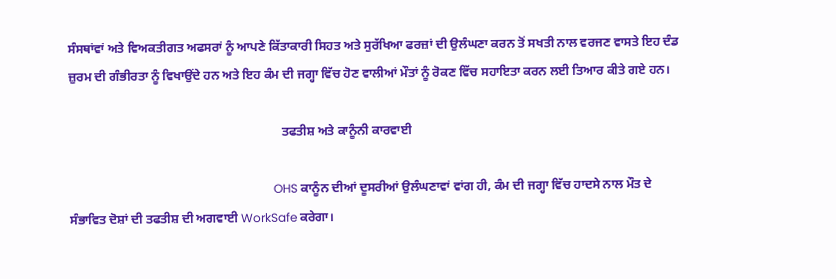ਸੰਸਥਾਂਵਾਂ ਅਤੇ ਵਿਅਕਤੀਗਤ ਅਫਸਰਾਂ ਨੂੰ ਆਪਣੇ ਕਿੱਤਾਕਾਰੀ ਸਿਹਤ ਅਤੇ ਸੁਰੱਖਿਆ ਫਰਜ਼ਾਂ ਦੀ ਉਲੰਘਣਾ ਕਰਨ ਤੋਂ ਸਖਤੀ ਨਾਲ ਵਰਜਣ ਵਾਸਤੇ ਇਹ ਦੰਡ ਜ਼ੁਰਮ ਦੀ ਗੰਭੀਰਤਾ ਨੂੰ ਵਿਖਾਉਂਦੇ ਹਨ ਅਤੇ ਇਹ ਕੰਮ ਦੀ ਜਗ੍ਹਾ ਵਿੱਚ ਹੋਣ ਵਾਲੀਆਂ ਮੌਤਾਂ ਨੂੰ ਰੋਕਣ ਵਿੱਚ ਸਹਾਇਤਾ ਕਰਨ ਲਈ ਤਿਆਰ ਕੀਤੇ ਗਏ ਹਨ।

                                                                    ਤਫਤੀਸ਼ ਅਤੇ ਕਾਨੂੰਨੀ ਕਾਰਵਾਈ

                                                                    OHS ਕਾਨੂੰਨ ਦੀਆਂ ਦੂਸਰੀਆਂ ਉਲੰਘਣਾਵਾਂ ਵਾਂਗ ਹੀ, ਕੰਮ ਦੀ ਜਗ੍ਹਾ ਵਿੱਚ ਹਾਦਸੇ ਨਾਲ ਮੌਤ ਦੇ ਸੰਭਾਵਿਤ ਦੋਸ਼ਾਂ ਦੀ ਤਫਤੀਸ਼ ਦੀ ਅਗਵਾਈ WorkSafe ਕਰੇਗਾ।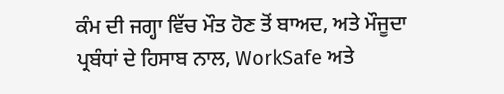ਕੰਮ ਦੀ ਜਗ੍ਹਾ ਵਿੱਚ ਮੌਤ ਹੋਣ ਤੋਂ ਬਾਅਦ, ਅਤੇ ਮੌਜੂਦਾ ਪ੍ਰਬੰਧਾਂ ਦੇ ਹਿਸਾਬ ਨਾਲ, WorkSafe ਅਤੇ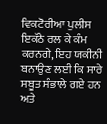ਵਿਕਟੋਰੀਆ ਪੁਲੀਸ ਇਕੱਠੇ ਰਲ ਕੇ ਕੰਮ ਕਰਨਗੇ, ਇਹ ਯਕੀਨੀ ਬਨਾਉਣ ਲਈ ਕਿ ਸਾਰੇ ਸਬੂਤ ਸੰਭਾਲੇ ਗਏ ਹਨ ਅਤੇ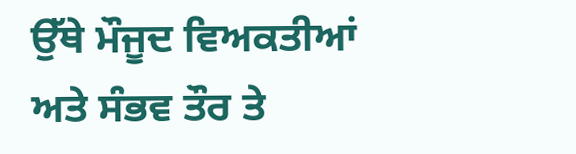ਉੱਥੇ ਮੌਜੂਦ ਵਿਅਕਤੀਆਂ ਅਤੇ ਸੰਭਵ ਤੌਰ ਤੇ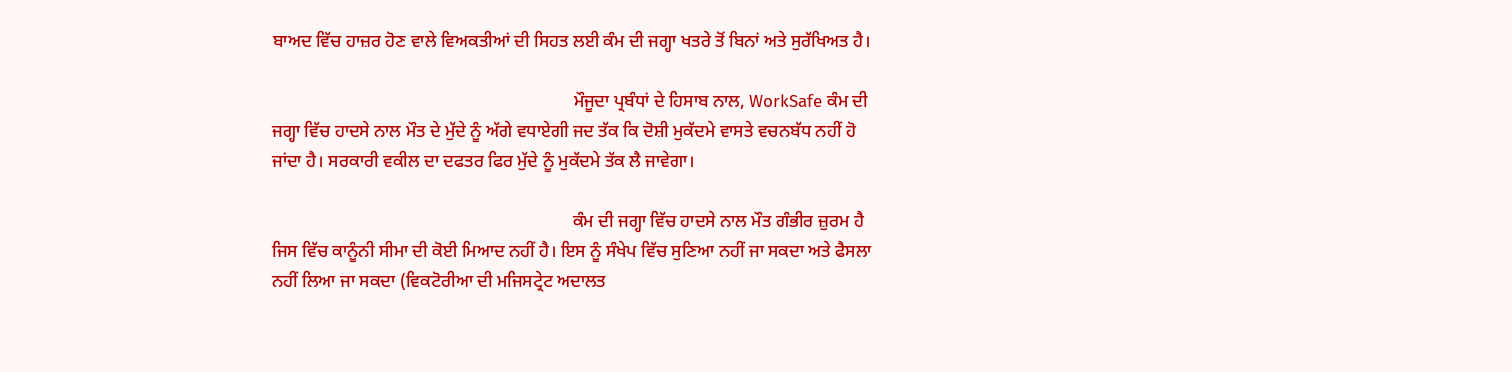ਬਾਅਦ ਵਿੱਚ ਹਾਜ਼ਰ ਹੋਣ ਵਾਲੇ ਵਿਅਕਤੀਆਂ ਦੀ ਸਿਹਤ ਲਈ ਕੰਮ ਦੀ ਜਗ੍ਹਾ ਖਤਰੇ ਤੋਂ ਬਿਨਾਂ ਅਤੇ ਸੁਰੱਖਿਅਤ ਹੈ।

                                                                    ਮੌਜੂਦਾ ਪ੍ਰਬੰਧਾਂ ਦੇ ਹਿਸਾਬ ਨਾਲ, WorkSafe ਕੰਮ ਦੀ ਜਗ੍ਹਾ ਵਿੱਚ ਹਾਦਸੇ ਨਾਲ ਮੌਤ ਦੇ ਮੁੱਦੇ ਨੂੰ ਅੱਗੇ ਵਧਾਏਗੀ ਜਦ ਤੱਕ ਕਿ ਦੋਸ਼ੀ ਮੁਕੱਦਮੇ ਵਾਸਤੇ ਵਚਨਬੱਧ ਨਹੀਂ ਹੋ ਜਾਂਦਾ ਹੈ। ਸਰਕਾਰੀ ਵਕੀਲ ਦਾ ਦਫਤਰ ਫਿਰ ਮੁੱਦੇ ਨੂੰ ਮੁਕੱਦਮੇ ਤੱਕ ਲੈ ਜਾਵੇਗਾ।

                                                                    ਕੰਮ ਦੀ ਜਗ੍ਹਾ ਵਿੱਚ ਹਾਦਸੇ ਨਾਲ ਮੌਤ ਗੰਭੀਰ ਜ਼ੁਰਮ ਹੈ ਜਿਸ ਵਿੱਚ ਕਾਨੂੰਨੀ ਸੀਮਾ ਦੀ ਕੋਈ ਮਿਆਦ ਨਹੀਂ ਹੈ। ਇਸ ਨੂੰ ਸੰਖੇਪ ਵਿੱਚ ਸੁਣਿਆ ਨਹੀਂ ਜਾ ਸਕਦਾ ਅਤੇ ਫੈਸਲਾ ਨਹੀਂ ਲਿਆ ਜਾ ਸਕਦਾ (ਵਿਕਟੋਰੀਆ ਦੀ ਮਜਿਸਟ੍ਰੇਟ ਅਦਾਲਤ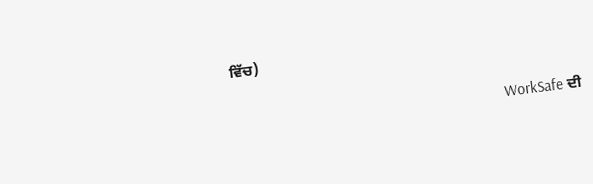ਵਿੱਚ)

                                                                    WorkSafe ਦੀ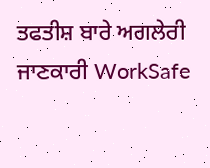ਤਫਤੀਸ਼ ਬਾਰੇ ਅਗਲੇਰੀ ਜਾਣਕਾਰੀ WorkSafe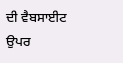ਦੀ ਵੈਬਸਾਈਟ ਉਪਰ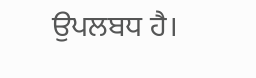ਉਪਲਬਧ ਹੈ।